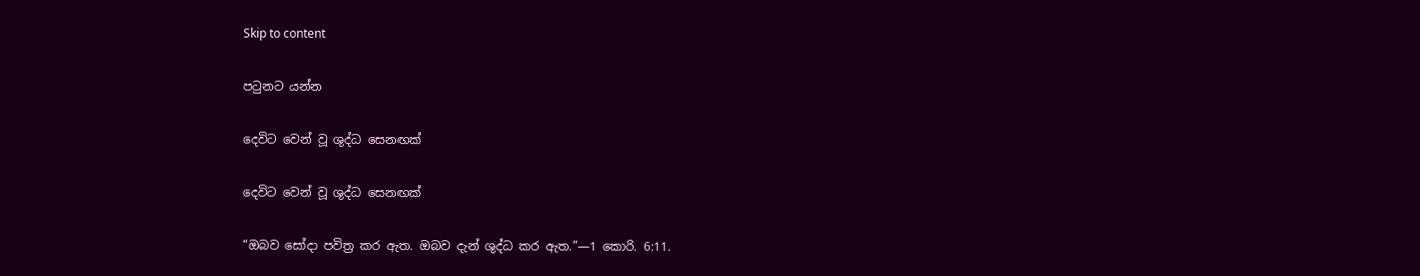Skip to content

පටුනට යන්න

දෙවිට වෙන් වූ ශුද්ධ සෙනඟක්

දෙවිට වෙන් වූ ශුද්ධ සෙනඟක්

“ඔබව සෝදා පවිත්‍ර කර ඇත. ඔබව දැන් ශුද්ධ කර ඇත.”—1 කොරි. 6:11.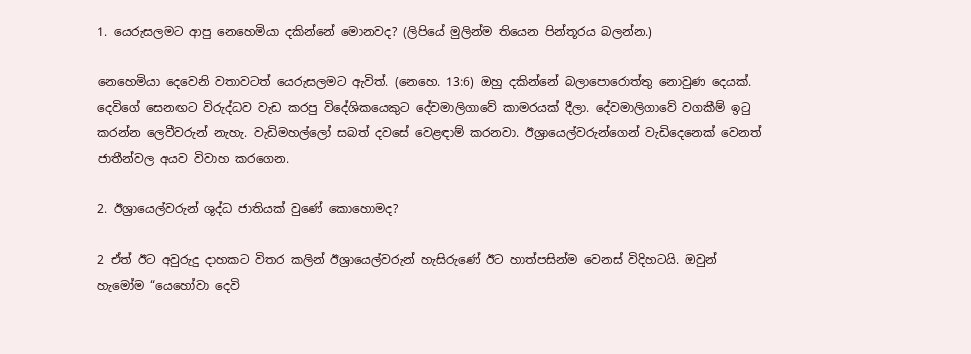1. යෙරුසලමට ආපු නෙහෙමියා දකින්නේ මොනවද? (ලිපියේ මුලින්ම තියෙන පින්තූරය බලන්න.)

නෙහෙමියා දෙවෙනි වතාවටත් යෙරුසලමට ඇවිත්. (නෙහෙ. 13:6) ඔහු දකින්නේ බලාපොරොත්තු නොවුණ දෙයක්. දෙවිගේ සෙනඟට විරුද්ධව වැඩ කරපු විදේශිකයෙකුට දේවමාලිගාවේ කාමරයක් දීලා. දේවමාලිගාවේ වගකීම් ඉටු කරන්න ලෙවීවරුන් නැහැ. වැඩිමහල්ලෝ සබත් දවසේ වෙළඳාම් කරනවා. ඊශ්‍රායෙල්වරුන්ගෙන් වැඩිදෙනෙක් වෙනත් ජාතීන්වල අයව විවාහ කරගෙන.

2. ඊශ්‍රායෙල්වරුන් ශුද්ධ ජාතියක් වුණේ කොහොමද?

2 ඒත් ඊට අවුරුදු දාහකට විතර කලින් ඊශ්‍රායෙල්වරුන් හැසිරුණේ ඊට හාත්පසින්ම වෙනස් විදිහටයි. ඔවුන් හැමෝම “යෙහෝවා දෙවි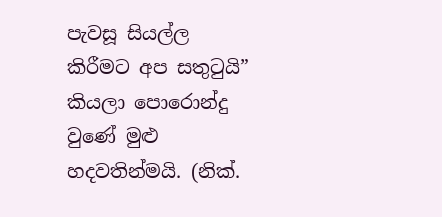පැවසූ සියල්ල කිරීමට අප සතුටුයි” කියලා පොරොන්දු වුණේ මුළු හදවතින්මයි. (නික්.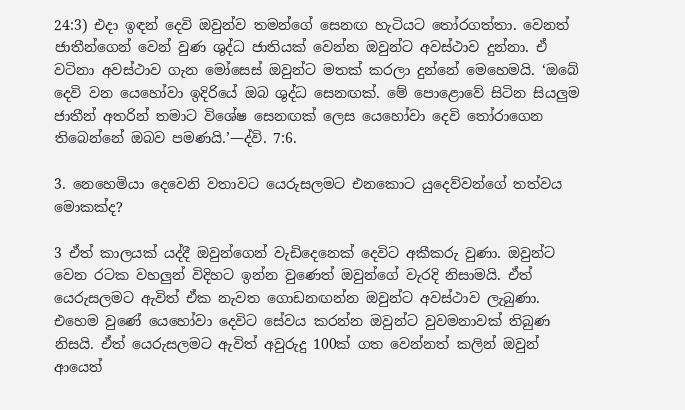24:3) එදා ඉඳන් දෙවි ඔවුන්ව තමන්ගේ සෙනඟ හැටියට තෝරගත්තා. වෙනත් ජාතීන්ගෙන් වෙන් වුණ ශුද්ධ ජාතියක් වෙන්න ඔවුන්ට අවස්ථාව දුන්නා. ඒ වටිනා අවස්ථාව ගැන මෝසෙස් ඔවුන්ට මතක් කරලා දුන්නේ මෙහෙමයි. ‘ඔබේ දෙවි වන යෙහෝවා ඉදිරියේ ඔබ ශුද්ධ සෙනඟක්. මේ පොළොවේ සිටින සියලුම ජාතීන් අතරින් තමාට විශේෂ සෙනඟක් ලෙස යෙහෝවා දෙවි තෝරාගෙන තිබෙන්නේ ඔබව පමණයි.’—ද්වි. 7:6.

3. නෙහෙමියා දෙවෙනි වතාවට යෙරුසලමට එනකොට යුදෙව්වන්ගේ තත්වය මොකක්ද?

3 ඒත් කාලයක් යද්දී ඔවුන්ගෙන් වැඩිදෙනෙක් දෙවිට අකීකරු වුණා. ඔවුන්ට වෙන රටක වහලුන් විදිහට ඉන්න වුණෙත් ඔවුන්ගේ වැරදි නිසාමයි. ඒත් යෙරුසලමට ඇවිත් ඒක නැවත ගොඩනඟන්න ඔවුන්ට අවස්ථාව ලැබුණා. එහෙම වුණේ යෙහෝවා දෙවිට සේවය කරන්න ඔවුන්ට වුවමනාවක් තිබුණ නිසයි. ඒත් යෙරුසලමට ඇවිත් අවුරුදු 100ක් ගත වෙන්නත් කලින් ඔවුන් ආයෙත්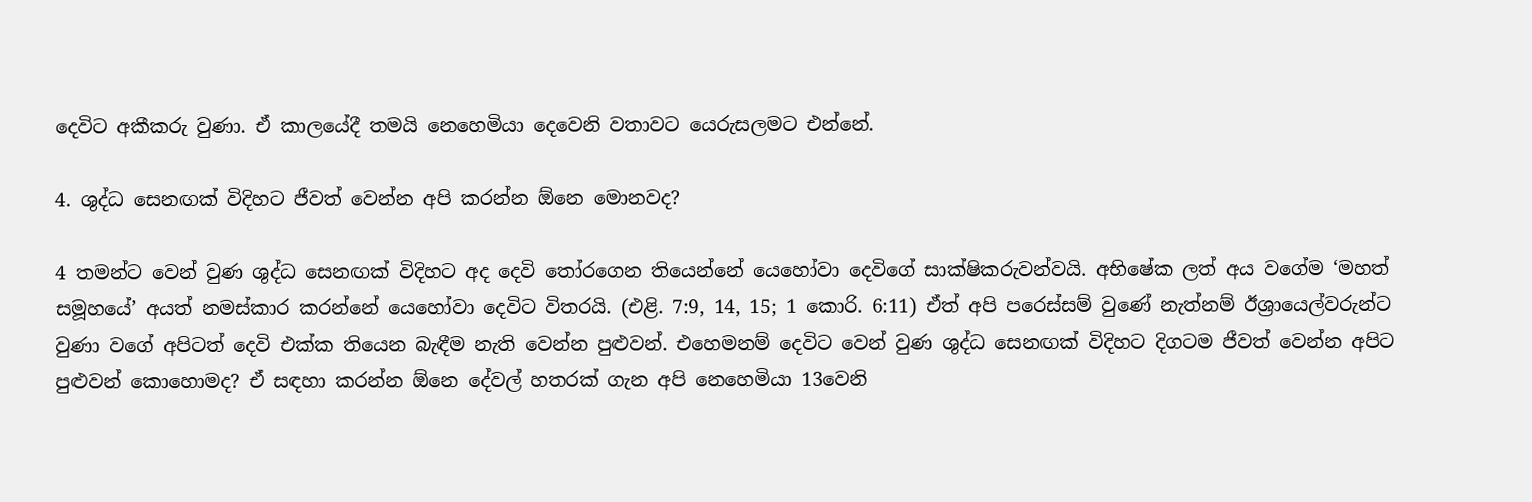දෙවිට අකීකරු වුණා. ඒ කාලයේදී තමයි නෙහෙමියා දෙවෙනි වතාවට යෙරුසලමට එන්නේ.

4. ශුද්ධ සෙනඟක් විදිහට ජීවත් වෙන්න අපි කරන්න ඕනෙ මොනවද?

4 තමන්ට වෙන් වුණ ශුද්ධ සෙනඟක් විදිහට අද දෙවි තෝරගෙන තියෙන්නේ යෙහෝවා දෙවිගේ සාක්ෂිකරුවන්වයි. අභිෂේක ලත් අය වගේම ‘මහත් සමූහයේ’ අයත් නමස්කාර කරන්නේ යෙහෝවා දෙවිට විතරයි. (එළි. 7:9, 14, 15; 1 කොරි. 6:11) ඒත් අපි පරෙස්සම් වුණේ නැත්නම් ඊශ්‍රායෙල්වරුන්ට වුණා වගේ අපිටත් දෙවි එක්ක තියෙන බැඳීම නැති වෙන්න පුළුවන්. එහෙමනම් දෙවිට වෙන් වුණ ශුද්ධ සෙනඟක් විදිහට දිගටම ජීවත් වෙන්න අපිට පුළුවන් කොහොමද? ඒ සඳහා කරන්න ඕනෙ දේවල් හතරක් ගැන අපි නෙහෙමියා 13වෙනි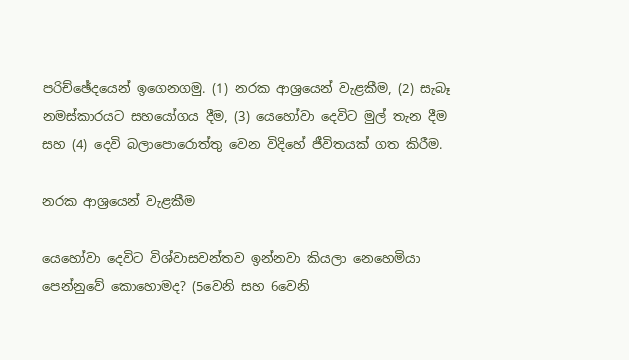පරිච්ඡේදයෙන් ඉගෙනගමු. (1) නරක ආශ්‍රයෙන් වැළකීම, (2) සැබෑ නමස්කාරයට සහයෝගය දීම, (3) යෙහෝවා දෙවිට මුල් තැන දීම සහ (4) දෙවි බලාපොරොත්තු වෙන විදිහේ ජීවිතයක් ගත කිරීම.

නරක ආශ්‍රයෙන් වැළකීම

යෙහෝවා දෙවිට විශ්වාසවන්තව ඉන්නවා කියලා නෙහෙමියා පෙන්නුවේ කොහොමද? (5වෙනි සහ 6වෙනි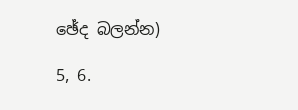ඡේද බලන්න)

5, 6.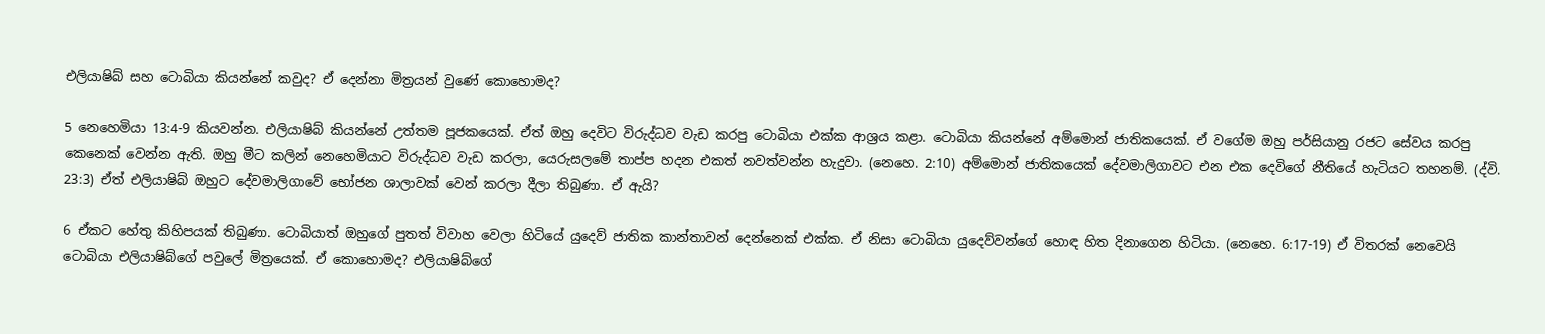එලියාෂිබ් සහ ටොබියා කියන්නේ කවුද? ඒ දෙන්නා මිත්‍රයන් වුණේ කොහොමද?

5 නෙහෙමියා 13:4-9 කියවන්න. එලියාෂිබ් කියන්නේ උත්තම පූජකයෙක්. ඒත් ඔහු දෙවිට විරුද්ධව වැඩ කරපු ටොබියා එක්ක ආශ්‍රය කළා. ටොබියා කියන්නේ අම්මොන් ජාතිකයෙක්. ඒ වගේම ඔහු පර්සියානු රජට සේවය කරපු කෙනෙක් වෙන්න ඇති. ඔහු මීට කලින් නෙහෙමියාට විරුද්ධව වැඩ කරලා, යෙරුසලමේ තාප්ප හදන එකත් නවත්වන්න හැදුවා. (නෙහෙ. 2:10) අම්මොන් ජාතිකයෙක් දේවමාලිගාවට එන එක දෙවිගේ නීතියේ හැටියට තහනම්. (ද්වි. 23:3) ඒත් එලියාෂිබ් ඔහුට දේවමාලිගාවේ භෝජන ශාලාවක් වෙන් කරලා දීලා තිබුණා. ඒ ඇයි?

6 ඒකට හේතු කිහිපයක් තිබුණා. ටොබියාත් ඔහුගේ පුතත් විවාහ වෙලා හිටියේ යුදෙව් ජාතික කාන්තාවන් දෙන්නෙක් එක්ක. ඒ නිසා ටොබියා යුදෙව්වන්ගේ හොඳ හිත දිනාගෙන හිටියා. (නෙහෙ. 6:17-19) ඒ විතරක් නෙවෙයි ටොබියා එලියාෂිබ්ගේ පවුලේ මිත්‍රයෙක්. ඒ කොහොමද? එලියාෂිබ්ගේ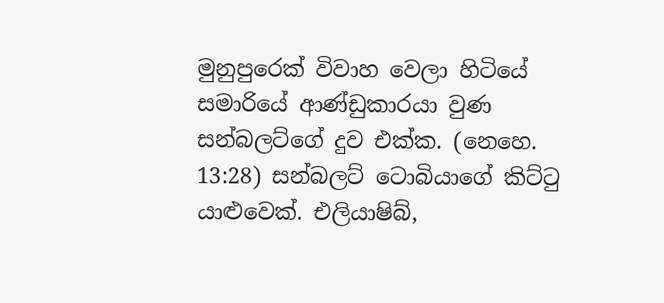මුනුපුරෙක් විවාහ වෙලා හිටියේ සමාරියේ ආණ්ඩුකාරයා වුණ සන්බලට්ගේ දුව එක්ක. (නෙහෙ. 13:28) සන්බලට් ටොබියාගේ කිට්ටු යාළුවෙක්. එලියාෂිබ්,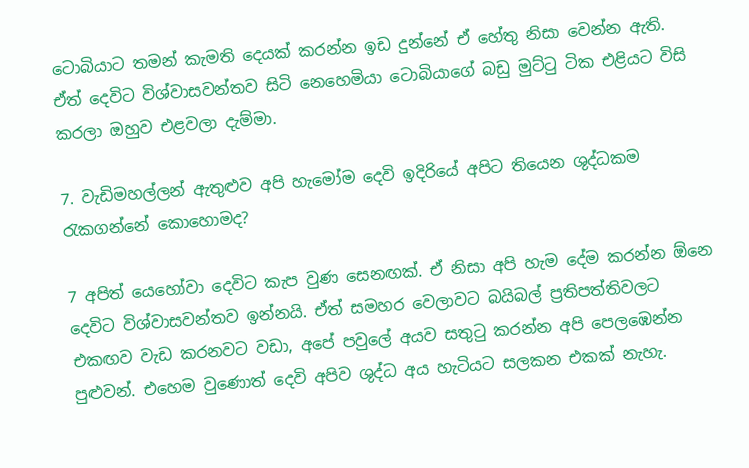ටොබියාට තමන් කැමති දෙයක් කරන්න ඉඩ දුන්නේ ඒ හේතු නිසා වෙන්න ඇති. ඒත් දෙවිට විශ්වාසවන්තව සිටි නෙහෙමියා ටොබියාගේ බඩු මුට්ටු ටික එළියට විසි කරලා ඔහුව එළවලා දැම්මා.

7. වැඩිමහල්ලන් ඇතුළුව අපි හැමෝම දෙවි ඉදිරියේ අපිට තියෙන ශුද්ධකම රැකගන්නේ කොහොමද?

7 අපිත් යෙහෝවා දෙවිට කැප වුණ සෙනඟක්. ඒ නිසා අපි හැම දේම කරන්න ඕනෙ දෙවිට විශ්වාසවන්තව ඉන්නයි. ඒත් සමහර වෙලාවට බයිබල් ප්‍රතිපත්තිවලට එකඟව වැඩ කරනවට වඩා, අපේ පවුලේ අයව සතුටු කරන්න අපි පෙලඹෙන්න පුළුවන්. එහෙම වුණොත් දෙවි අපිව ශුද්ධ අය හැටියට සලකන එකක් නැහැ.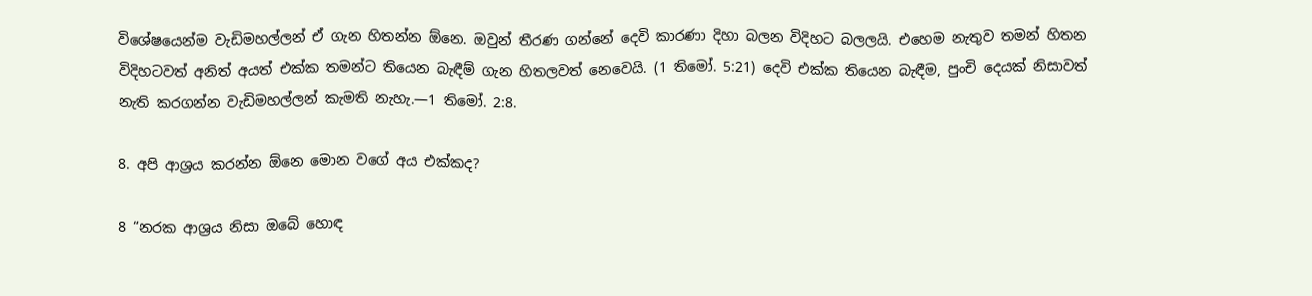විශේෂයෙන්ම වැඩිමහල්ලන් ඒ ගැන හිතන්න ඕනෙ. ඔවුන් තීරණ ගන්නේ දෙවි කාරණා දිහා බලන විදිහට බලලයි. එහෙම නැතුව තමන් හිතන විදිහටවත් අනිත් අයත් එක්ක තමන්ට තියෙන බැඳීම් ගැන හිතලවත් නෙවෙයි. (1 තිමෝ. 5:21) දෙවි එක්ක තියෙන බැඳීම, පුංචි දෙයක් නිසාවත් නැති කරගන්න වැඩිමහල්ලන් කැමති නැහැ.—1 තිමෝ. 2:8.

8. අපි ආශ්‍රය කරන්න ඕනෙ මොන වගේ අය එක්කද?

8 “නරක ආශ්‍රය නිසා ඔබේ හොඳ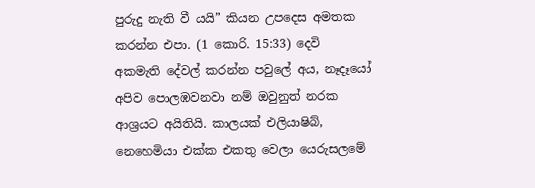පුරුදු නැති වී යයි” කියන උපදෙස අමතක කරන්න එපා. (1 කොරි. 15:33) දෙවි අකමැති දේවල් කරන්න පවුලේ අය, නෑදෑයෝ අපිව පොලඹවනවා නම් ඔවුනුත් නරක ආශ්‍රයට අයිතියි. කාලයක් එලියාෂිබ්, නෙහෙමියා එක්ක එකතු වෙලා යෙරුසලමේ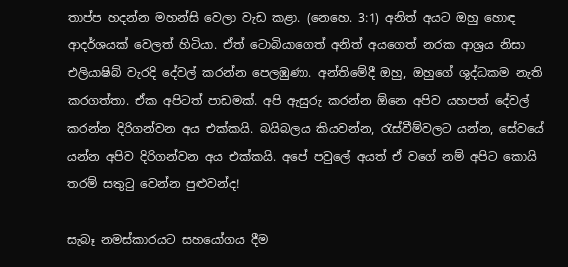තාප්ප හදන්න මහන්සි වෙලා වැඩ කළා. (නෙහෙ. 3:1) අනිත් අයට ඔහු හොඳ ආදර්ශයක් වෙලත් හිටියා. ඒත් ටොබියාගෙත් අනිත් අයගෙත් නරක ආශ්‍රය නිසා එලියාෂිබ් වැරදි දේවල් කරන්න පෙලඹුණා. අන්තිමේදී ඔහු, ඔහුගේ ශුද්ධකම නැති කරගත්තා. ඒක අපිටත් පාඩමක්. අපි ඇසුරු කරන්න ඕනෙ අපිව යහපත් දේවල් කරන්න දිරිගන්වන අය එක්කයි. බයිබලය කියවන්න, රැස්වීම්වලට යන්න, සේවයේ යන්න අපිව දිරිගන්වන අය එක්කයි. අපේ පවුලේ අයත් ඒ වගේ නම් අපිට කොයි තරම් සතුටු වෙන්න පුළුවන්ද!

සැබෑ නමස්කාරයට සහයෝගය දීම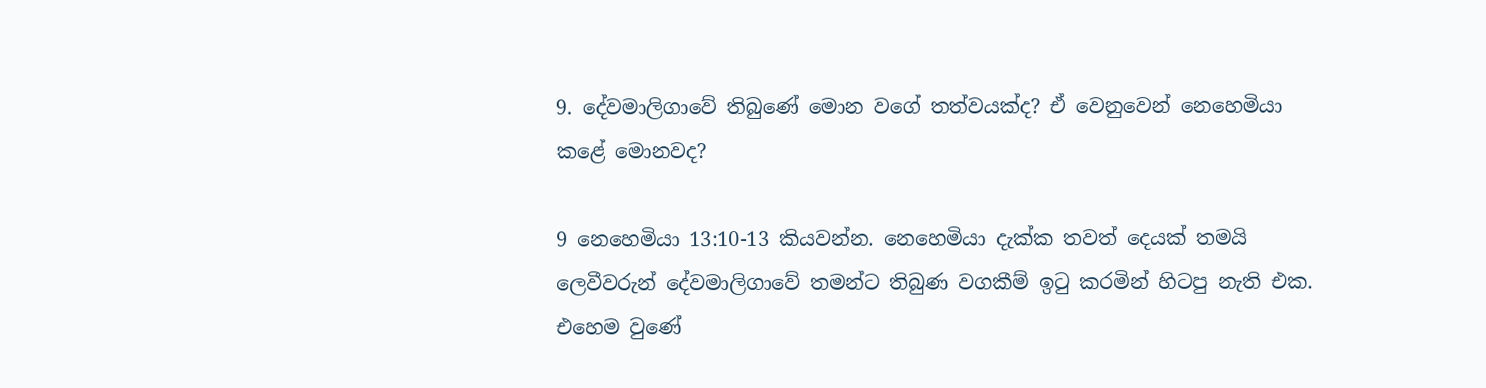9. දේවමාලිගාවේ තිබුණේ මොන වගේ තත්වයක්ද? ඒ වෙනුවෙන් නෙහෙමියා කළේ මොනවද?

9 නෙහෙමියා 13:10-13 කියවන්න. නෙහෙමියා දැක්ක තවත් දෙයක් තමයි ලෙවීවරුන් දේවමාලිගාවේ තමන්ට තිබුණ වගකීම් ඉටු කරමින් හිටපු නැති එක. එහෙම වුණේ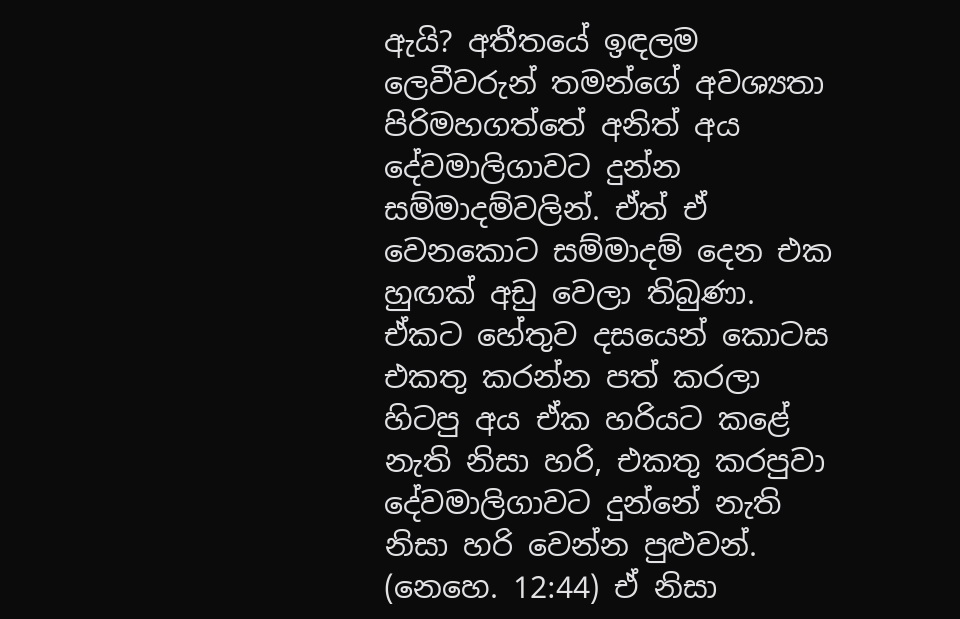ඇයි? අතීතයේ ඉඳලම ලෙවීවරුන් තමන්ගේ අවශ්‍යතා පිරිමහගත්තේ අනිත් අය දේවමාලිගාවට දුන්න සම්මාදම්වලින්. ඒත් ඒ වෙනකොට සම්මාදම් දෙන එක හුඟක් අඩු වෙලා තිබුණා. ඒකට හේතුව දසයෙන් කොටස එකතු කරන්න පත් කරලා හිටපු අය ඒක හරියට කළේ නැති නිසා හරි, එකතු කරපුවා දේවමාලිගාවට දුන්නේ නැති නිසා හරි වෙන්න පුළුවන්. (නෙහෙ. 12:44) ඒ නිසා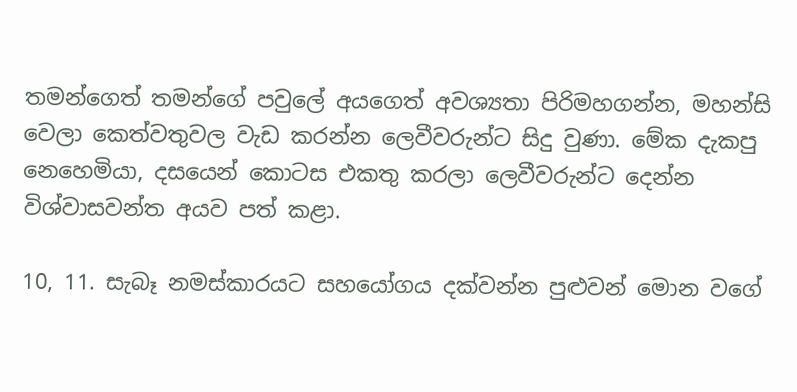තමන්ගෙත් තමන්ගේ පවුලේ අයගෙත් අවශ්‍යතා පිරිමහගන්න, මහන්සි වෙලා කෙත්වතුවල වැඩ කරන්න ලෙවීවරුන්ට සිදු වුණා. මේක දැකපු නෙහෙමියා, දසයෙන් කොටස එකතු කරලා ලෙවීවරුන්ට දෙන්න විශ්වාසවන්ත අයව පත් කළා.

10, 11. සැබෑ නමස්කාරයට සහයෝගය දක්වන්න පුළුවන් මොන වගේ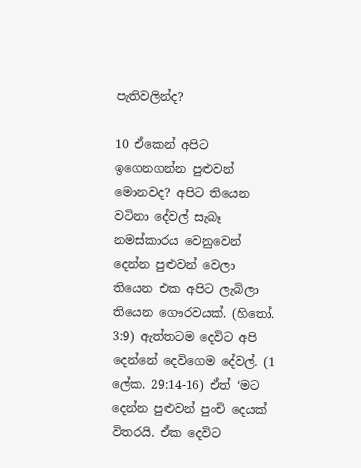පැතිවලින්ද?

10 ඒකෙන් අපිට ඉගෙනගන්න පුළුවන් මොනවද? අපිට තියෙන වටිනා දේවල් සැබෑ නමස්කාරය වෙනුවෙන් දෙන්න පුළුවන් වෙලා තියෙන එක අපිට ලැබිලා තියෙන ගෞරවයක්. (හිතෝ. 3:9) ඇත්තටම දෙවිට අපි දෙන්නේ දෙවිගෙම දේවල්. (1 ලේක. 29:14-16) ඒත් ‘මට දෙන්න පුළුවන් පුංචි දෙයක් විතරයි. ඒක දෙවිට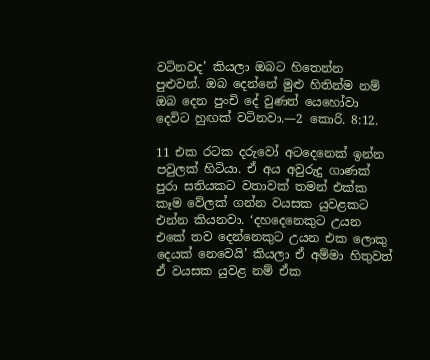වටිනවද’ කියලා ඔබට හිතෙන්න පුළුවන්. ඔබ දෙන්නේ මුළු හිතින්ම නම් ඔබ දෙන පුංචි දේ වුණත් යෙහෝවා දෙවිට හුඟක් වටිනවා.—2 කොරි. 8:12.

11 එක රටක දරුවෝ අටදෙනෙක් ඉන්න පවුලක් හිටියා. ඒ අය අවුරුදු ගාණක් පුරා සතියකට වතාවක් තමන් එක්ක කෑම වේලක් ගන්න වයසක යුවළකට එන්න කියනවා. ‘දහදෙනෙකුට උයන එකේ තව දෙන්නෙකුට උයන එක ලොකු දෙයක් නෙවෙයි’ කියලා ඒ අම්මා හිතුවත් ඒ වයසක යුවළ නම් ඒක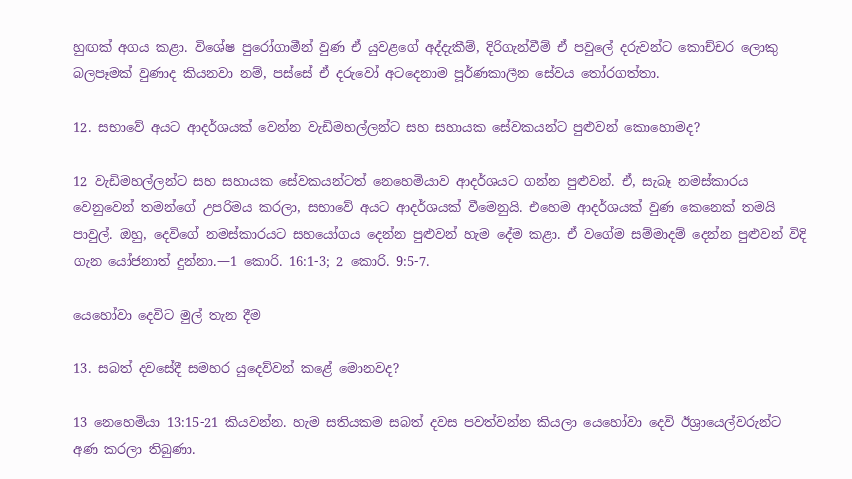හුඟක් අගය කළා. විශේෂ පුරෝගාමීන් වුණ ඒ යුවළගේ අද්දැකීම්, දිරිගැන්වීම් ඒ පවුලේ දරුවන්ට කොච්චර ලොකු බලපෑමක් වුණාද කියනවා නම්, පස්සේ ඒ දරුවෝ අටදෙනාම පූර්ණකාලීන සේවය තෝරගත්තා.

12. සභාවේ අයට ආදර්ශයක් වෙන්න වැඩිමහල්ලන්ට සහ සහායක සේවකයන්ට පුළුවන් කොහොමද?

12 වැඩිමහල්ලන්ට සහ සහායක සේවකයන්ටත් නෙහෙමියාව ආදර්ශයට ගන්න පුළුවන්. ඒ, සැබෑ නමස්කාරය වෙනුවෙන් තමන්ගේ උපරිමය කරලා, සභාවේ අයට ආදර්ශයක් වීමෙනුයි. එහෙම ආදර්ශයක් වුණ කෙනෙක් තමයි පාවුල්. ඔහු, දෙවිගේ නමස්කාරයට සහයෝගය දෙන්න පුළුවන් හැම දේම කළා. ඒ වගේම සම්මාදම් දෙන්න පුළුවන් විදි ගැන යෝජනාත් දුන්නා.—1 කොරි. 16:1-3; 2 කොරි. 9:5-7.

යෙහෝවා දෙවිට මුල් තැන දීම

13. සබත් දවසේදී සමහර යුදෙව්වන් කළේ මොනවද?

13 නෙහෙමියා 13:15-21 කියවන්න. හැම සතියකම සබත් දවස පවත්වන්න කියලා යෙහෝවා දෙවි ඊශ්‍රායෙල්වරුන්ට අණ කරලා තිබුණා.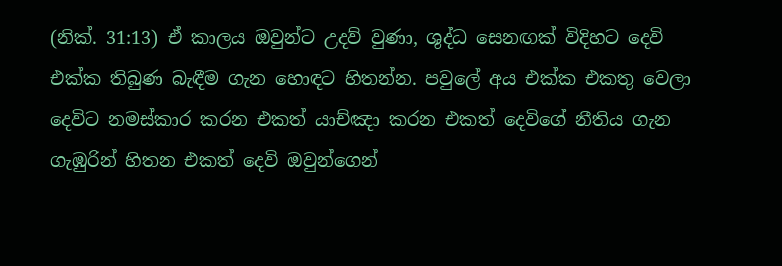(නික්. 31:13) ඒ කාලය ඔවුන්ට උදව් වුණා, ශුද්ධ සෙනඟක් විදිහට දෙවි එක්ක තිබුණ බැඳීම ගැන හොඳට හිතන්න. පවුලේ අය එක්ක එකතු වෙලා දෙවිට නමස්කාර කරන එකත් යාච්ඤා කරන එකත් දෙවිගේ නීතිය ගැන ගැඹුරින් හිතන එකත් දෙවි ඔවුන්ගෙන්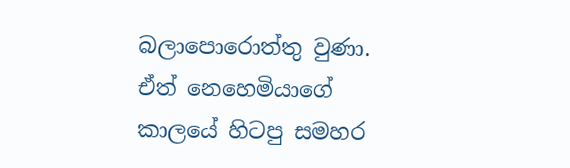බලාපොරොත්තු වුණා. ඒත් නෙහෙමියාගේ කාලයේ හිටපු සමහර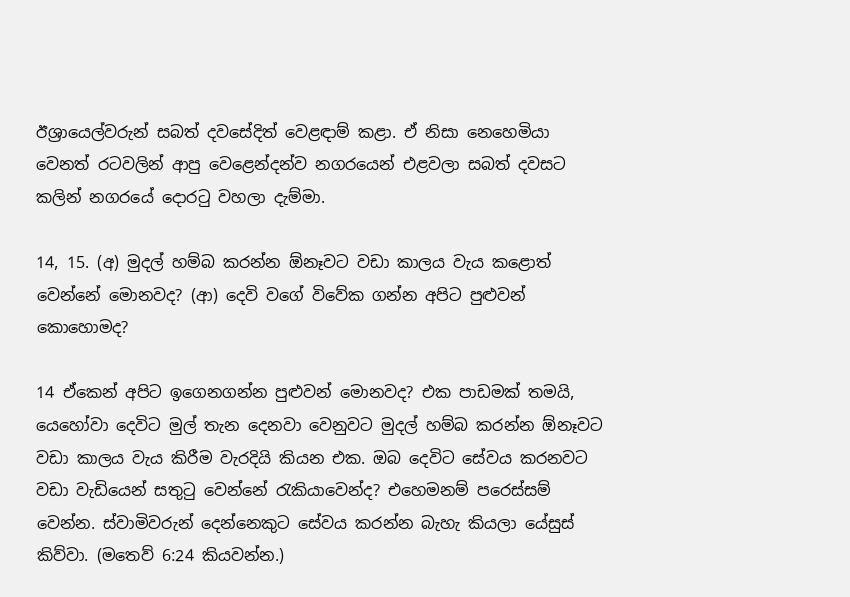ඊශ්‍රායෙල්වරුන් සබත් දවසේදිත් වෙළඳාම් කළා. ඒ නිසා නෙහෙමියා වෙනත් රටවලින් ආපු වෙළෙන්දන්ව නගරයෙන් එළවලා සබත් දවසට කලින් නගරයේ දොරටු වහලා දැම්මා.

14, 15. (අ) මුදල් හම්බ කරන්න ඕනෑවට වඩා කාලය වැය කළොත් වෙන්නේ මොනවද? (ආ) දෙවි වගේ විවේක ගන්න අපිට පුළුවන් කොහොමද?

14 ඒකෙන් අපිට ඉගෙනගන්න පුළුවන් මොනවද? එක පාඩමක් තමයි, යෙහෝවා දෙවිට මුල් තැන දෙනවා වෙනුවට මුදල් හම්බ කරන්න ඕනෑවට වඩා කාලය වැය කිරීම වැරදියි කියන එක. ඔබ දෙවිට සේවය කරනවට වඩා වැඩියෙන් සතුටු වෙන්නේ රැකියාවෙන්ද? එහෙමනම් පරෙස්සම් වෙන්න. ස්වාමිවරුන් දෙන්නෙකුට සේවය කරන්න බැහැ කියලා යේසුස් කිව්වා. (මතෙව් 6:24 කියවන්න.)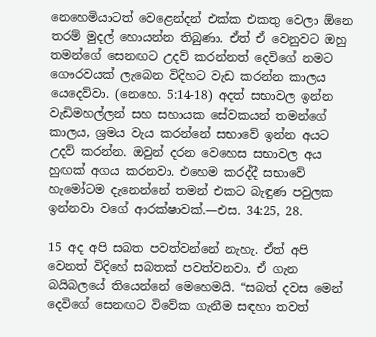නෙහෙමියාටත් වෙළෙන්දන් එක්ක එකතු වෙලා ඕනෙ තරම් මුදල් හොයන්න තිබුණා. ඒත් ඒ වෙනුවට ඔහු තමන්ගේ සෙනඟට උදව් කරන්නත් දෙවිගේ නමට ගෞරවයක් ලැබෙන විදිහට වැඩ කරන්න කාලය යෙදෙව්වා. (නෙහෙ. 5:14-18) අදත් සභාවල ඉන්න වැඩිමහල්ලන් සහ සහායක සේවකයන් තමන්ගේ කාලය, ශ්‍රමය වැය කරන්නේ සභාවේ ඉන්න අයට උදව් කරන්න. ඔවුන් දරන වෙහෙස සභාවල අය හුඟක් අගය කරනවා. එහෙම කරද්දී සභාවේ හැමෝටම දැනෙන්නේ තමන් එකට බැඳුණ පවුලක ඉන්නවා වගේ ආරක්ෂාවක්.—එස. 34:25, 28.

15 අද අපි සබත පවත්වන්නේ නැහැ. ඒත් අපි වෙනත් විදිහේ සබතක් පවත්වනවා. ඒ ගැන බයිබලයේ තියෙන්නේ මෙහෙමයි. “සබත් දවස මෙන් දෙවිගේ සෙනඟට විවේක ගැනීම සඳහා තවත්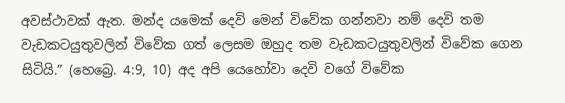අවස්ථාවක් ඇත. මන්ද යමෙක් දෙවි මෙන් විවේක ගන්නවා නම් දෙවි තම වැඩකටයුතුවලින් විවේක ගත් ලෙසම ඔහුද තම වැඩකටයුතුවලින් විවේක ගෙන සිටියි.” (හෙබ්‍රෙ. 4:9, 10) අද අපි යෙහෝවා දෙවි වගේ විවේක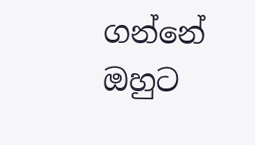ගන්නේ ඔහුට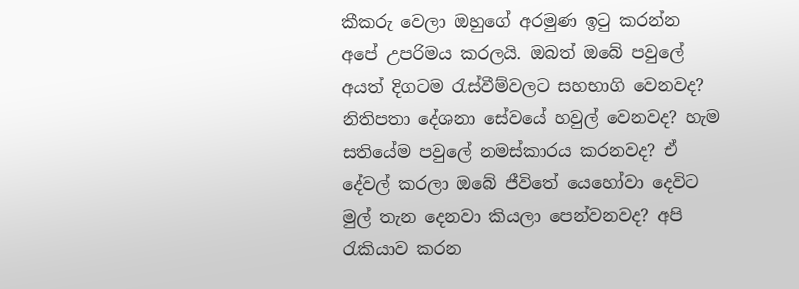කීකරු වෙලා ඔහුගේ අරමුණ ඉටු කරන්න අපේ උපරිමය කරලයි. ඔබත් ඔබේ පවුලේ අයත් දිගටම රැස්වීම්වලට සහභාගි වෙනවද? නිතිපතා දේශනා සේවයේ හවුල් වෙනවද? හැම සතියේම පවුලේ නමස්කාරය කරනවද? ඒ දේවල් කරලා ඔබේ ජීවිතේ යෙහෝවා දෙවිට මුල් තැන දෙනවා කියලා පෙන්වනවද? අපි රැකියාව කරන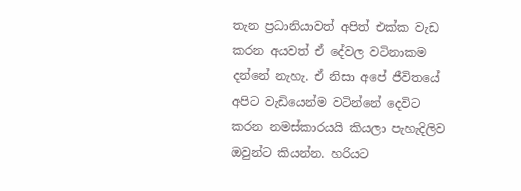තැන ප්‍රධානියාවත් අපිත් එක්ක වැඩ කරන අයවත් ඒ දේවල වටිනාකම දන්නේ නැහැ. ඒ නිසා අපේ ජීවිතයේ අපිට වැඩියෙන්ම වටින්නේ දෙවිට කරන නමස්කාරයයි කියලා පැහැදිලිව ඔවුන්ට කියන්න. හරියට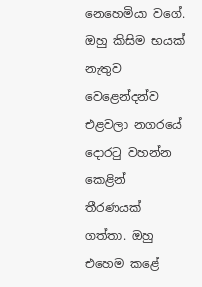නෙහෙමියා වගේ. ඔහු කිසිම භයක් නැතුව වෙළෙන්දන්ව එළවලා නගරයේ දොරටු වහන්න කෙළින් තීරණයක් ගත්තා. ඔහු එහෙම කළේ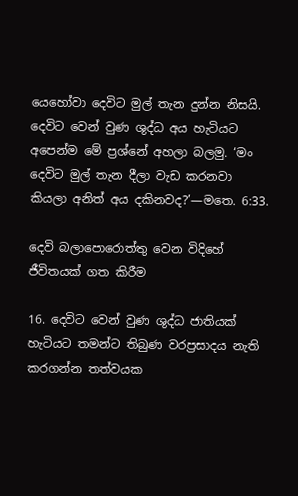යෙහෝවා දෙවිට මුල් තැන දුන්න නිසයි. දෙවිට වෙන් වුණ ශුද්ධ අය හැටියට අපෙන්ම මේ ප්‍රශ්නේ අහලා බලමු. ‘මං දෙවිට මුල් තැන දීලා වැඩ කරනවා කියලා අනිත් අය දකිනවද?’—මතෙ. 6:33.

දෙවි බලාපොරොත්තු වෙන විදිහේ ජීවිතයක් ගත කිරීම

16. දෙවිට වෙන් වුණ ශුද්ධ ජාතියක් හැටියට තමන්ට තිබුණ වරප්‍රසාදය නැති කරගන්න තත්වයක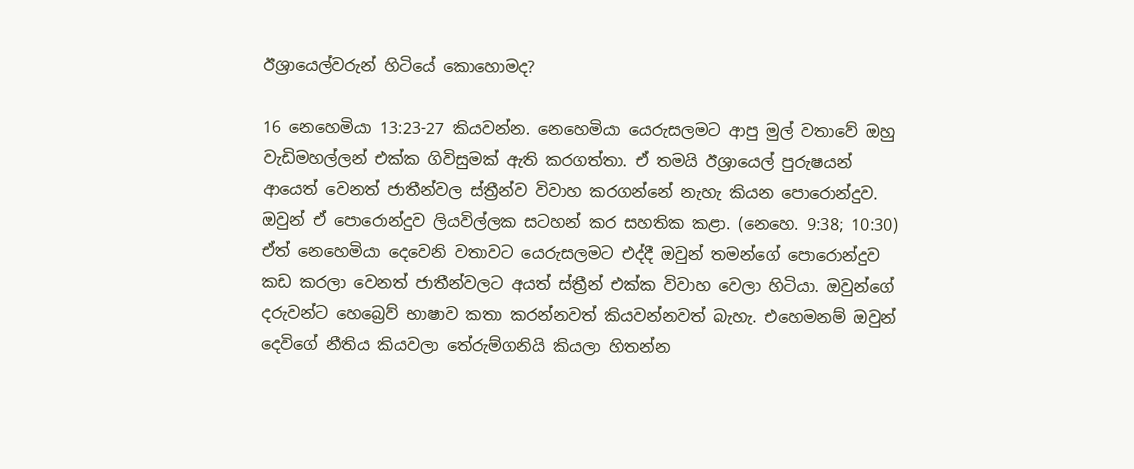ඊශ්‍රායෙල්වරුන් හිටියේ කොහොමද?

16 නෙහෙමියා 13:23-27 කියවන්න. නෙහෙමියා යෙරුසලමට ආපු මුල් වතාවේ ඔහු වැඩිමහල්ලන් එක්ක ගිවිසුමක් ඇති කරගත්තා. ඒ තමයි ඊශ්‍රායෙල් පුරුෂයන් ආයෙත් වෙනත් ජාතීන්වල ස්ත්‍රීන්ව විවාහ කරගන්නේ නැහැ කියන පොරොන්දුව. ඔවුන් ඒ පොරොන්දුව ලියවිල්ලක සටහන් කර සහතික කළා. (නෙහෙ. 9:38; 10:30) ඒත් නෙහෙමියා දෙවෙනි වතාවට යෙරුසලමට එද්දී ඔවුන් තමන්ගේ පොරොන්දුව කඩ කරලා වෙනත් ජාතීන්වලට අයත් ස්ත්‍රීන් එක්ක විවාහ වෙලා හිටියා. ඔවුන්ගේ දරුවන්ට හෙබ්‍රෙව් භාෂාව කතා කරන්නවත් කියවන්නවත් බැහැ. එහෙමනම් ඔවුන් දෙවිගේ නීතිය කියවලා තේරුම්ගනියි කියලා හිතන්න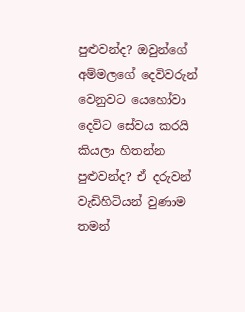පුළුවන්ද? ඔවුන්ගේ අම්මලගේ දෙවිවරුන් වෙනුවට යෙහෝවා දෙවිට සේවය කරයි කියලා හිතන්න පුළුවන්ද? ඒ දරුවන් වැඩිහිටියන් වුණාම තමන්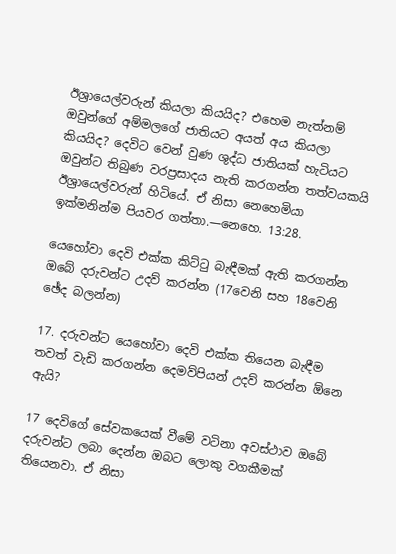ඊශ්‍රායෙල්වරුන් කියලා කියයිද? එහෙම නැත්නම් ඔවුන්ගේ අම්මලගේ ජාතියට අයත් අය කියලා කියයිද? දෙවිට වෙන් වුණ ශුද්ධ ජාතියක් හැටියට ඔවුන්ට තිබුණ වරප්‍රසාදය නැති කරගන්න තත්වයකයි ඊශ්‍රායෙල්වරුන් හිටියේ. ඒ නිසා නෙහෙමියා ඉක්මනින්ම පියවර ගත්තා.—නෙහෙ. 13:28.

යෙහෝවා දෙවි එක්ක කිට්ටු බැඳීමක් ඇති කරගන්න ඔබේ දරුවන්ට උදව් කරන්න (17වෙනි සහ 18වෙනි ඡේද බලන්න)

17. දරුවන්ට යෙහෝවා දෙවි එක්ක තියෙන බැඳීම තවත් වැඩි කරගන්න දෙමව්පියන් උදව් කරන්න ඕනෙ ඇයි?

17 දෙවිගේ සේවකයෙක් වීමේ වටිනා අවස්ථාව ඔබේ දරුවන්ට ලබා දෙන්න ඔබට ලොකු වගකීමක් තියෙනවා. ඒ නිසා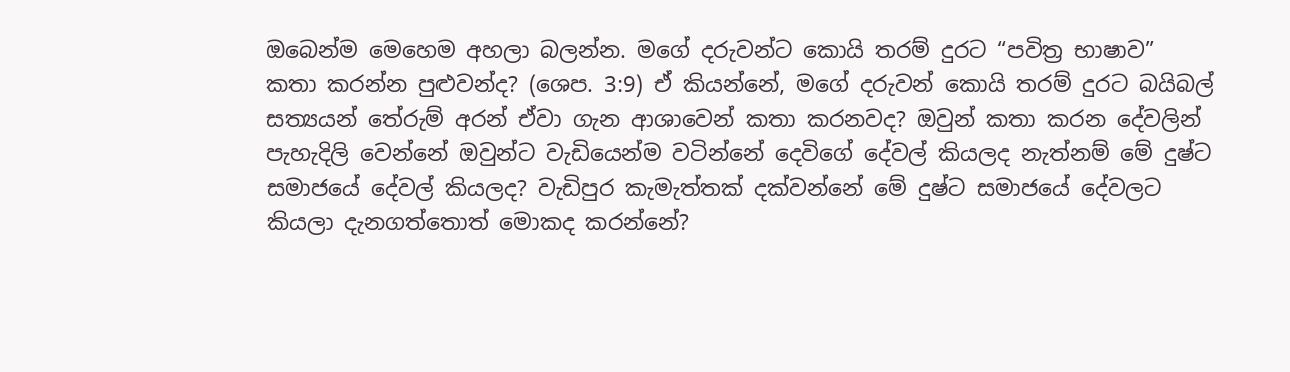ඔබෙන්ම මෙහෙම අහලා බලන්න. මගේ දරුවන්ට කොයි තරම් දුරට “පවිත්‍ර භාෂාව” කතා කරන්න පුළුවන්ද? (ශෙප. 3:9) ඒ කියන්නේ, මගේ දරුවන් කොයි තරම් දුරට බයිබල් සත්‍යයන් තේරුම් අරන් ඒවා ගැන ආශාවෙන් කතා කරනවද? ඔවුන් කතා කරන දේවලින් පැහැදිලි වෙන්නේ ඔවුන්ට වැඩියෙන්ම වටින්නේ දෙවිගේ දේවල් කියලද නැත්නම් මේ දුෂ්ට සමාජයේ දේවල් කියලද? වැඩිපුර කැමැත්තක් දක්වන්නේ මේ දුෂ්ට සමාජයේ දේවලට කියලා දැනගත්තොත් මොකද කරන්නේ?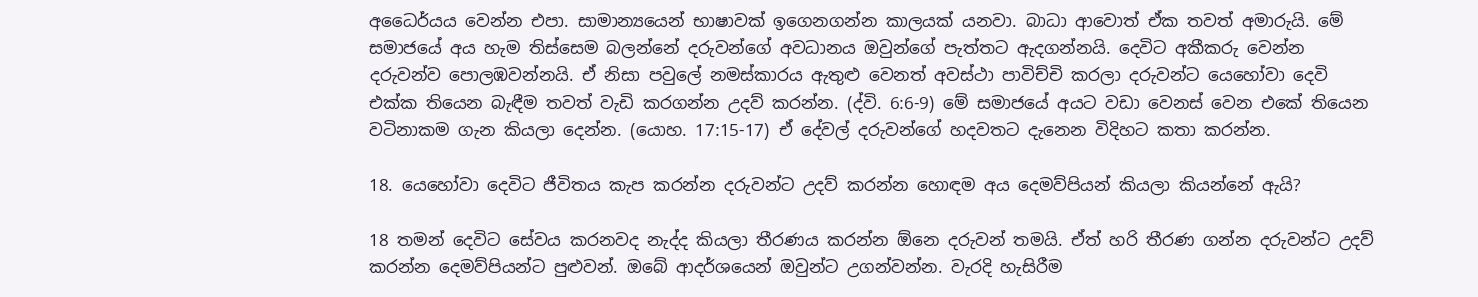අධෛර්යය වෙන්න එපා. සාමාන්‍යයෙන් භාෂාවක් ඉගෙනගන්න කාලයක් යනවා. බාධා ආවොත් ඒක තවත් අමාරුයි. මේ සමාජයේ අය හැම තිස්සෙම බලන්නේ දරුවන්ගේ අවධානය ඔවුන්ගේ පැත්තට ඇදගන්නයි. දෙවිට අකීකරු වෙන්න දරුවන්ව පොලඹවන්නයි. ඒ නිසා පවුලේ නමස්කාරය ඇතුළු වෙනත් අවස්ථා පාවිච්චි කරලා දරුවන්ට යෙහෝවා දෙවි එක්ක තියෙන බැඳීම තවත් වැඩි කරගන්න උදව් කරන්න. (ද්වි. 6:6-9) මේ සමාජයේ අයට වඩා වෙනස් වෙන එකේ තියෙන වටිනාකම ගැන කියලා දෙන්න. (යොහ. 17:15-17) ඒ දේවල් දරුවන්ගේ හදවතට දැනෙන විදිහට කතා කරන්න.

18. යෙහෝවා දෙවිට ජීවිතය කැප කරන්න දරුවන්ට උදව් කරන්න හොඳම අය දෙමව්පියන් කියලා කියන්නේ ඇයි?

18 තමන් දෙවිට සේවය කරනවද නැද්ද කියලා තීරණය කරන්න ඕනෙ දරුවන් තමයි. ඒත් හරි තීරණ ගන්න දරුවන්ට උදව් කරන්න දෙමව්පියන්ට පුළුවන්. ඔබේ ආදර්ශයෙන් ඔවුන්ට උගන්වන්න. වැරදි හැසිරීම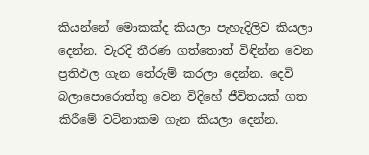කියන්නේ මොකක්ද කියලා පැහැදිලිව කියලා දෙන්න. වැරදි තීරණ ගත්තොත් විඳින්න වෙන ප්‍රතිඵල ගැන තේරුම් කරලා දෙන්න. දෙවි බලාපොරොත්තු වෙන විදිහේ ජීවිතයක් ගත කිරීමේ වටිනාකම ගැන කියලා දෙන්න.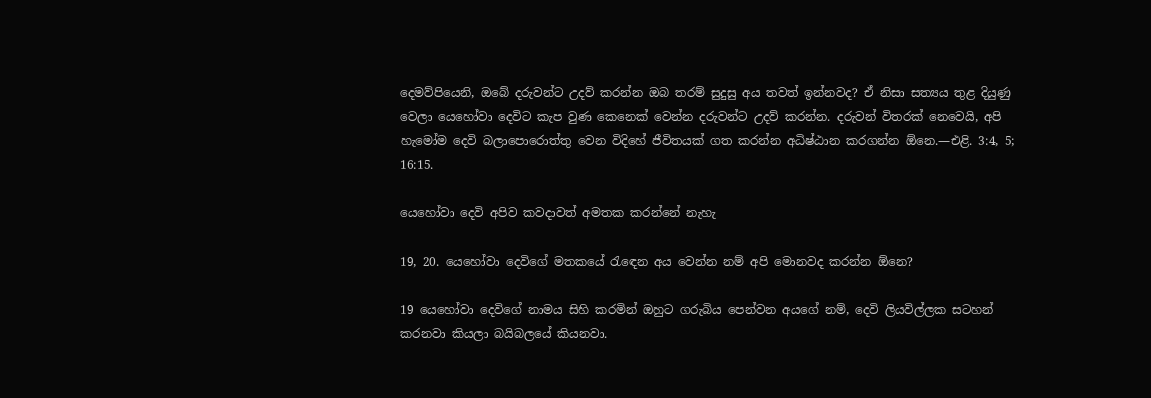දෙමව්පියෙනි, ඔබේ දරුවන්ට උදව් කරන්න ඔබ තරම් සුදුසු අය තවත් ඉන්නවද? ඒ නිසා සත්‍යය තුළ දියුණු වෙලා යෙහෝවා දෙවිට කැප වුණ කෙනෙක් වෙන්න දරුවන්ට උදව් කරන්න. දරුවන් විතරක් නෙවෙයි, අපි හැමෝම දෙවි බලාපොරොත්තු වෙන විදිහේ ජීවිතයක් ගත කරන්න අධිෂ්ඨාන කරගන්න ඕනෙ.—එළි. 3:4, 5; 16:15.

යෙහෝවා දෙවි අපිව කවදාවත් අමතක කරන්නේ නැහැ

19, 20. යෙහෝවා දෙවිගේ මතකයේ රැඳෙන අය වෙන්න නම් අපි මොනවද කරන්න ඕනෙ?

19 යෙහෝවා දෙවිගේ නාමය සිහි කරමින් ඔහුට ගරුබිය පෙන්වන අයගේ නම්, දෙවි ලියවිල්ලක සටහන් කරනවා කියලා බයිබලයේ කියනවා.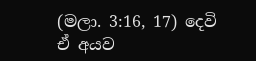(මලා. 3:16, 17) දෙවි ඒ අයව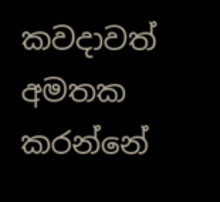කවදාවත් අමතක කරන්නේ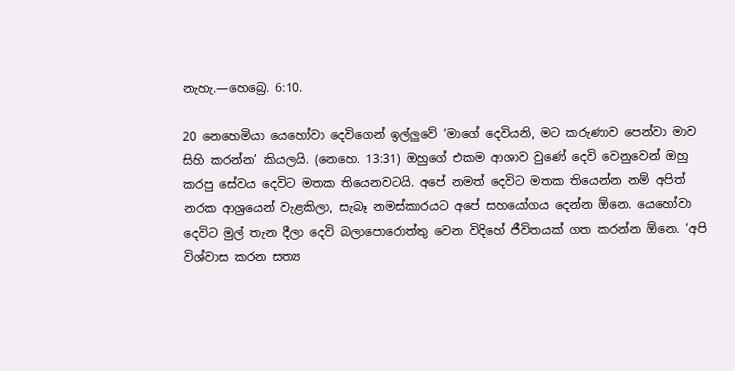නැහැ.—හෙබ්‍රෙ. 6:10.

20 නෙහෙමියා යෙහෝවා දෙවිගෙන් ඉල්ලුවේ ‘මාගේ දෙවියනි, මට කරුණාව පෙන්වා මාව සිහි කරන්න’ කියලයි. (නෙහෙ. 13:31) ඔහුගේ එකම ආශාව වුණේ දෙවි වෙනුවෙන් ඔහු කරපු සේවය දෙවිට මතක තියෙනවටයි. අපේ නමත් දෙවිට මතක තියෙන්න නම් අපිත් නරක ආශ්‍රයෙන් වැළකිලා, සැබෑ නමස්කාරයට අපේ සහයෝගය දෙන්න ඕනෙ. යෙහෝවා දෙවිට මුල් තැන දීලා දෙවි බලාපොරොත්තු වෙන විදිහේ ජීවිතයක් ගත කරන්න ඕනෙ. ‘අපි විශ්වාස කරන සත්‍ය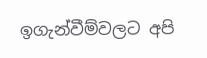ඉගැන්වීම්වලට අපි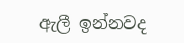ඇලී ඉන්නවද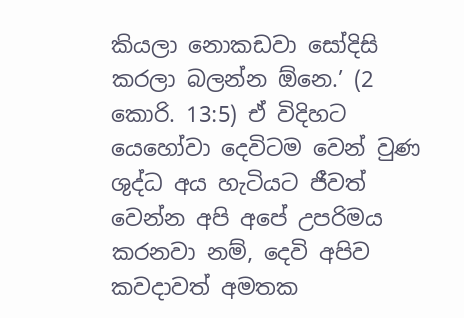කියලා නොකඩවා සෝදිසි කරලා බලන්න ඕනෙ.’ (2 කොරි. 13:5) ඒ විදිහට යෙහෝවා දෙවිටම වෙන් වුණ ශුද්ධ අය හැටියට ජීවත් වෙන්න අපි අපේ උපරිමය කරනවා නම්, දෙවි අපිව කවදාවත් අමතක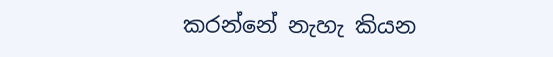කරන්නේ නැහැ කියන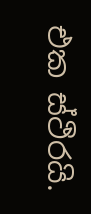එක ස්ථිරයි.